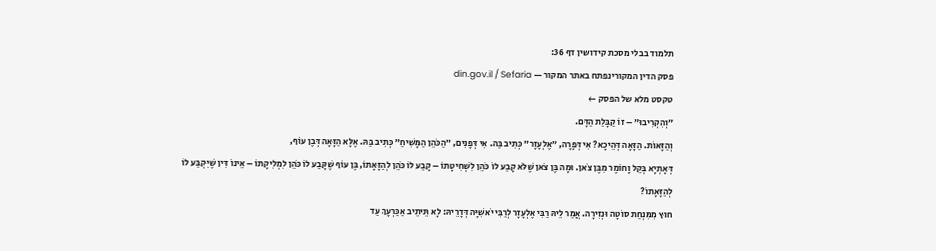תלמוד בבלי מסכת קידושין דף 36:
פסק הדין המקורינפתח באתר המקור — din.gov.il / Sefaria
טקסט מלא של הפסק ←
״וְהִקְרִיבוּ״ – זוֹ קַבָּלַת הַדָּם.
וְהַזָּאוֹת. הַזָּאָה דְּהֵיכָא? אִי דְּפָרָה, ״אֶלְעָזָר״ כְּתִיב בַּהּ. אִי דְּפָנִים, ״הַכֹּהֵן הַמָּשִׁיחַ״ כְּתִיב בַּהּ. אֶלָּא הַזָּאָה דְּבֶן עוֹף,
דְּאָתְיָא בְּקַל וָחוֹמֶר מִבֶּן צֹאן. וּמָה בֶּן צֹאן שֶׁלֹּא קָבַע לוֹ כֹּהֵן לִשְׁחִיטָתוֹ – קָבַע לוֹ כֹּהֵן לְהַזָּאָתוֹ, בֶּן עוֹף שֶׁקָּבַע לוֹ כֹּהֵן לִמְלִיקָתוֹ – אֵינוֹ דִּין שֶׁיִּקְבַּע לוֹ לְהַזָּאָתוֹ?
חוּץ מִמִּנְחַת סוֹטָה וּנְזִירָה. אֲמַר לֵיהּ רַבִּי אֶלְעָזָר לְרַבִּי יֹאשִׁיָּה דְּדָרֵיהּ: לָא תֵּיתֵיב אַכַּרְעָךְ עַד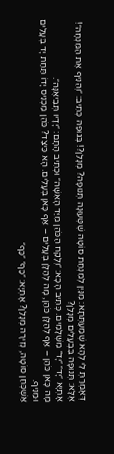דְּאָמְרַתְּ לִי לְהָא שְׁמַעְתְּתָא: מִנַּיִן לְמִנְחַת סוֹטָה שֶׁטְּעוּנָה תְּנוּפָה? מְנָלַן?! בְּגוּפַהּ כְּתִיב: ״וְהֵנִיף אֶת הַמִּנְחָה״! אֶלָּא: תְּנוּפָה בִּבְעָלִים מְנָלַן?
אָתְיָא ״יָד״ ״יָד״ מִשְּׁלָמִים. כְּתִיב הָכָא: ״וְלָקַח הַכֹּהֵן מִיַּד הָאִשָּׁה״ וּכְתִיב הָתָם: ״יָדָיו תְּבִיאֶנָּה״.
מָה כָּאן כֹּהֵן – אַף לְהַלָּן כֹּהֵן, מָה לְהַלָּן בְּעָלִים – אַף כָּאן בְּעָלִים. הָא כֵּיצַד? כֹּהֵן מַכְנִיס יָדוֹ תַּחַת יָד בְּעָלִים וּמֵנִיף.
אַשְׁכְּחַן סוֹטָה, נְזִירָה מְנָלַן? אָתְיָא: ״כַּף״ ״כַּף״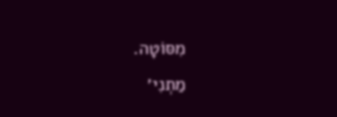מִסּוֹטָה.
מַתְנִי׳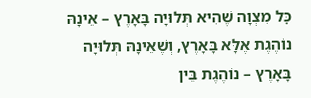כׇּל מִצְוָה שֶׁהִיא תְּלוּיָה בָּאָרֶץ – אֵינָהּ נוֹהֶגֶת אֶלָּא בָּאָרֶץ, וְשֶׁאֵינָהּ תְּלוּיָה בָּאָרֶץ – נוֹהֶגֶת בֵּין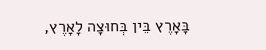בָּאָרֶץ בֵּין בְּחוּצָה לָאָרֶץ,